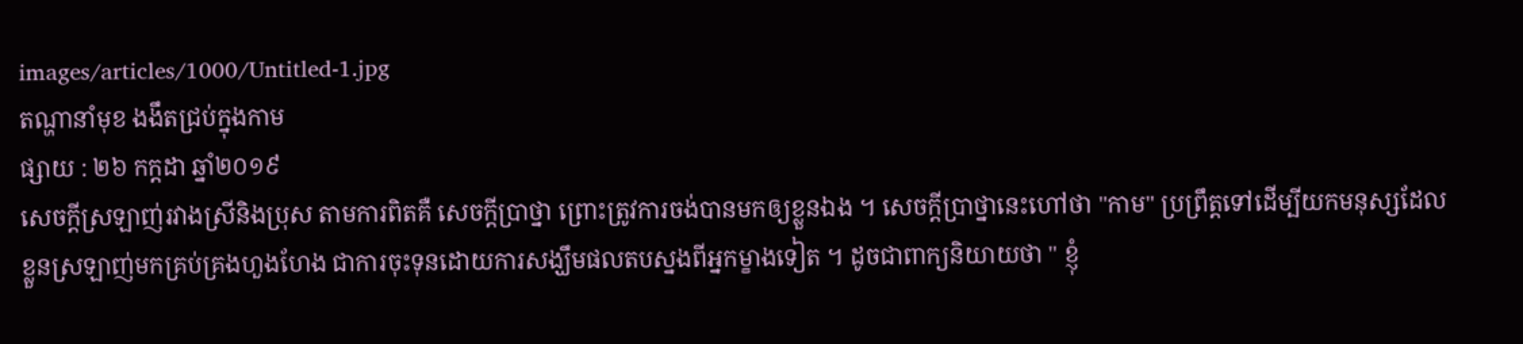images/articles/1000/Untitled-1.jpg
តណ្ហានាំមុខ ងងឹតជ្រប់ក្នុងកាម
ផ្សាយ : ២៦ កក្តដា ឆ្នាំ២០១៩
សេចក្តីស្រឡាញ់រវាងស្រីនិងប្រុស តាមការពិតគឺ សេចក្តីប្រាថ្នា ព្រោះត្រូវការចង់បានមកឲ្យខ្លួនឯង ។ សេចក្តីប្រាថ្នានេះហៅថា "កាម" ប្រព្រឹត្តទៅដើម្បីយកមនុស្សដែលខ្លួនស្រឡាញ់មកគ្រប់គ្រងហួងហែង ជាការចុះទុនដោយការសង្ឃឹមផលតបស្នងពីអ្នកម្ខាងទៀត ។ ដូចជាពាក្យនិយាយថា " ខ្ញុំ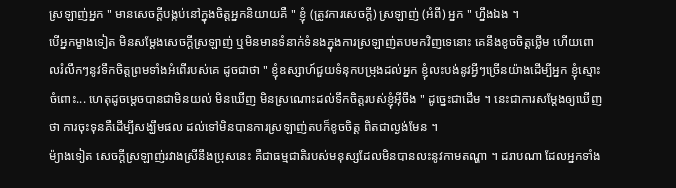ស្រឡាញ់អ្នក " មានសេចក្តីបង្កប់នៅក្នុងចិត្តអ្នកនិយាយគឺ " ខ្ញុំ (ត្រូវការសេចក្តី) ស្រឡាញ់ (អំពី) អ្នក " ហ្នឹងឯង ។
បើអ្នកម្ខាងទៀត មិនសម្តែងសេចក្តីស្រឡាញ់ ឬមិនមានទំនាក់ទំនងក្នុងការស្រឡាញ់តបមកវិញទេនោះ គេនឹងខូចចិត្តថ្លើម ហើយពោលរំលឹកៗនូវទឹកចិត្តព្រមទាំងអំពើរបស់គេ ដូចជាថា " ខ្ញុំឧស្សាហ៍ជួយទំនុកបម្រុងដល់អ្នក ខ្ញុំលះបង់នូវអ្វីៗច្រើនយ៉ាងដើម្បីអ្នក ខ្ញុំស្មោះចំពោះ... ហេតុដូចម្តេចបានជាមិនយល់ មិនឃើញ មិនស្រណោះដល់ទឹកចិត្តរបស់ខ្ញុំអ៊ីចឹង " ដូច្នេះជាដើម ។ នេះជាការសម្តែងឲ្យឃើញថា ការចុះទុនគឺដើម្បីសង្ឃឹមផល ដល់ទៅមិនបានការស្រឡាញ់តបក៏ខូចចិត្ត ពិតជាល្ងង់មែន ។
ម៉្យាងទៀត សេចក្តីស្រឡាញ់រវាងស្រីនឹងប្រុសនេះ គឺជាធម្មជាតិរបស់មនុស្សដែលមិនបានលះនូវកាមតណ្ហា ។ ដរាបណា ដែលអ្នកទាំង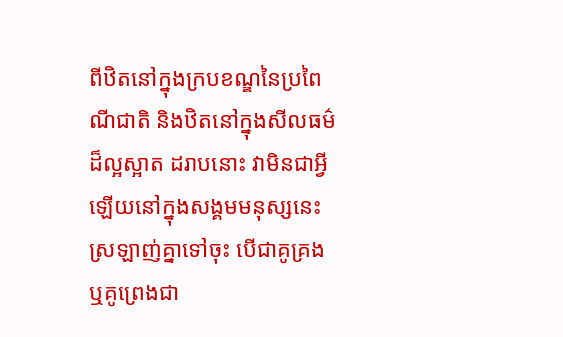ពីឋិតនៅក្នុងក្របខណ្ឌនៃប្រពៃណីជាតិ និងឋិតនៅក្នុងសីលធម៌ដ៏ល្អស្អាត ដរាបនោះ វាមិនជាអ្វីឡើយនៅក្នុងសង្គមមនុស្សនេះ ស្រឡាញ់គ្នាទៅចុះ បើជាគូគ្រង ឬគូព្រេងជា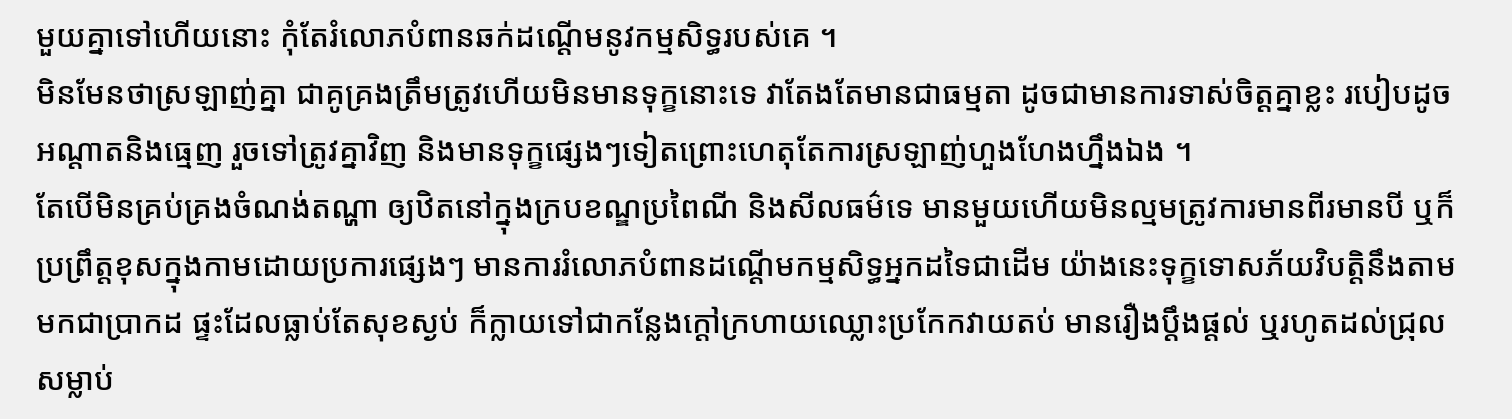មួយគ្នាទៅហើយនោះ កុំតែរំលោភបំពានឆក់ដណ្តើមនូវកម្មសិទ្ធរបស់គេ ។
មិនមែនថាស្រឡាញ់គ្នា ជាគូគ្រងត្រឹមត្រូវហើយមិនមានទុក្ខនោះទេ វាតែងតែមានជាធម្មតា ដូចជាមានការទាស់ចិត្តគ្នាខ្លះ របៀបដូចអណ្តាតនិងធ្មេញ រួចទៅត្រូវគ្នាវិញ និងមានទុក្ខផ្សេងៗទៀតព្រោះហេតុតែការស្រឡាញ់ហួងហែងហ្នឹងឯង ។
តែបើមិនគ្រប់គ្រងចំណង់តណ្ហា ឲ្យឋិតនៅក្នុងក្របខណ្ឌប្រពៃណី និងសីលធម៌ទេ មានមួយហើយមិនល្មមត្រូវការមានពីរមានបី ឬក៏ប្រព្រឹត្តខុសក្នុងកាមដោយប្រការផ្សេងៗ មានការរំលោភបំពានដណ្តើមកម្មសិទ្ធអ្នកដទៃជាដើម យ៉ាងនេះទុក្ខទោសភ័យវិបត្តិនឹងតាមមកជាប្រាកដ ផ្ទះដែលធ្លាប់តែសុខស្ងប់ ក៏ក្លាយទៅជាកន្លែងក្តៅក្រហាយឈ្លោះប្រកែកវាយតប់ មានរឿងប្តឹងផ្តល់ ឬរហូតដល់ជ្រុលសម្លាប់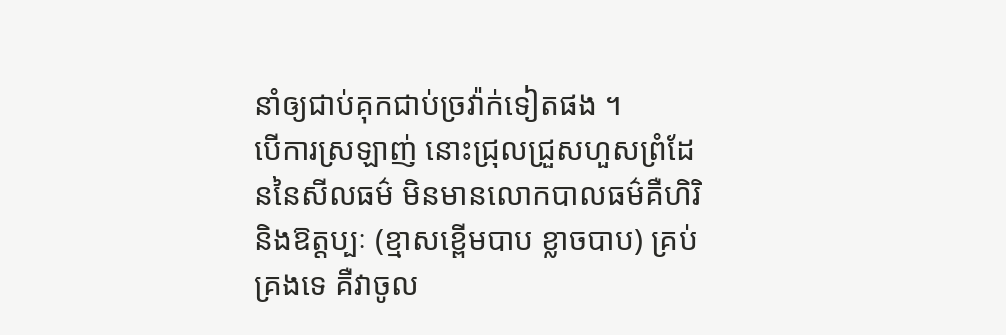នាំឲ្យជាប់គុកជាប់ច្រវ៉ាក់ទៀតផង ។
បើការស្រឡាញ់ នោះជ្រុលជ្រួសហួសព្រំដែននៃសីលធម៌ មិនមានលោកបាលធម៌គឺហិរិនិងឱត្តប្បៈ (ខ្មាសខ្ពើមបាប ខ្លាចបាប) គ្រប់គ្រងទេ គឺវាចូល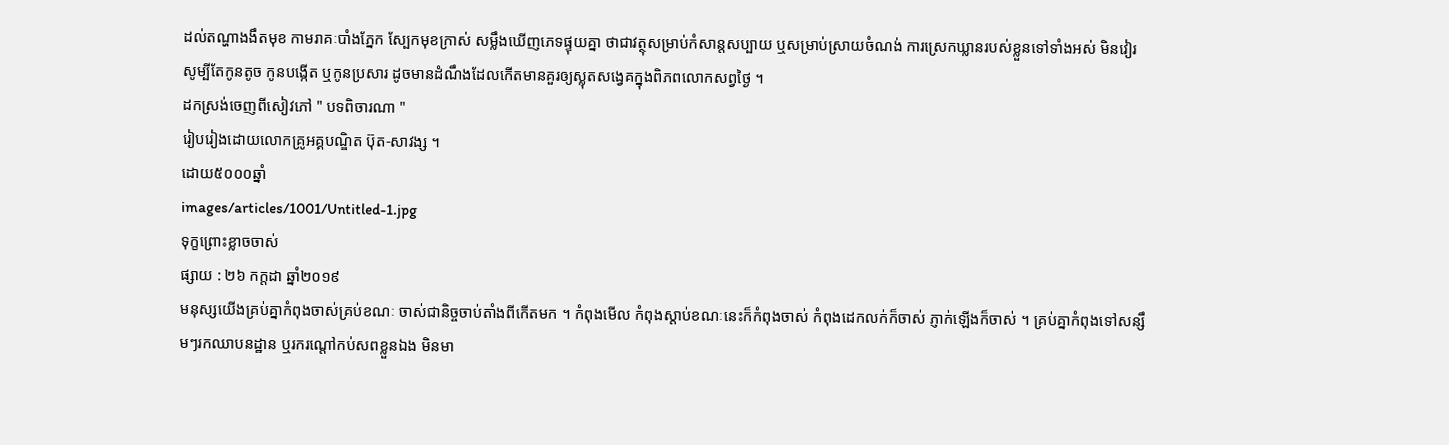ដល់តណ្ហាងងឹតមុខ កាមរាគៈបាំងភ្នែក ស្បែកមុខក្រាស់ សម្លឹងឃើញភេទផ្ទុយគ្នា ថាជាវត្ថុសម្រាប់កំសាន្តសប្បាយ ឬសម្រាប់ស្រាយចំណង់ ការស្រេកឃ្លានរបស់ខ្លួនទៅទាំងអស់ មិនវៀរសូម្បីតែកូនតូច កូនបង្កើត ឬកូនប្រសារ ដូចមានដំណឹងដែលកើតមានគួរឲ្យស្លុតសង្វេគក្នុងពិភពលោកសព្វថ្ងៃ ។
ដកស្រង់ចេញពីសៀវភៅ " បទពិចារណា "
រៀបរៀងដោយលោកគ្រូអគ្គបណ្ឌិត ប៊ុត-សាវង្ស ។
ដោយ៥០០០ឆ្នាំ
images/articles/1001/Untitled-1.jpg
ទុក្ខព្រោះខ្លាចចាស់
ផ្សាយ : ២៦ កក្តដា ឆ្នាំ២០១៩
មនុស្សយើងគ្រប់គ្នាកំពុងចាស់គ្រប់ខណៈ ចាស់ជានិច្ចចាប់តាំងពីកើតមក ។ កំពុងមើល កំពុងស្តាប់ខណៈនេះក៏កំពុងចាស់ កំពុងដេកលក់ក៏ចាស់ ភ្ញាក់ឡើងក៏ចាស់ ។ គ្រប់គ្នាកំពុងទៅសន្សឹមៗរកឈាបនដ្ឋាន ឬរករណ្តៅកប់សពខ្លួនឯង មិនមា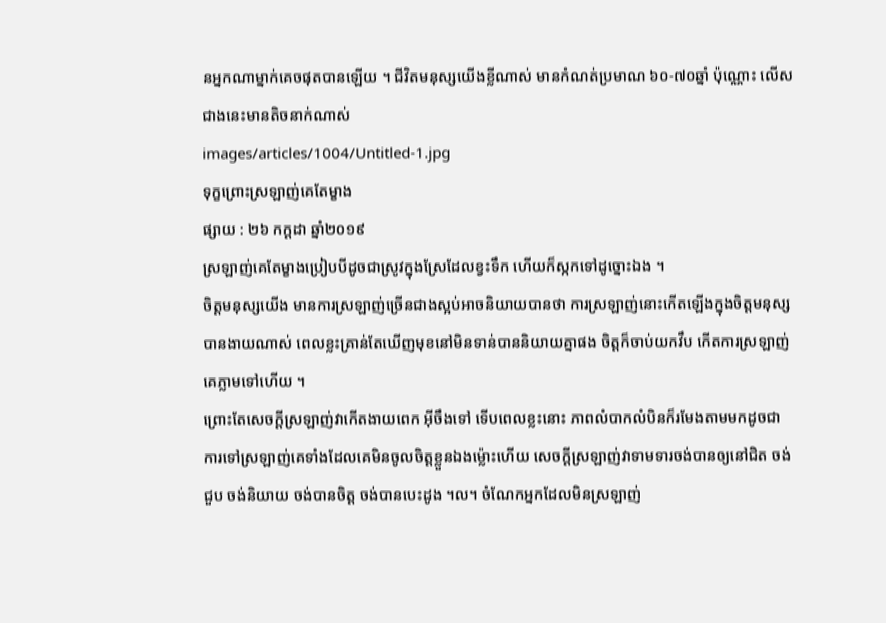នអ្នកណាម្នាក់គេចផុតបានឡើយ ។ ជីវិតមនុស្សយើងខ្លីណាស់ មានកំណត់ប្រមាណ ៦០-៧០ឆ្នាំ ប៉ុណ្ណោះ លើសជាងនេះមានតិចនាក់ណាស់
images/articles/1004/Untitled-1.jpg
ទុក្ខព្រោះស្រឡាញ់គេតែម្ខាង
ផ្សាយ : ២៦ កក្តដា ឆ្នាំ២០១៩
ស្រឡាញ់គេតែម្ខាងប្រៀបបីដូចជាស្រូវក្នុងស្រែដែលខ្វះទឹក ហើយក៏ស្កកទៅដូច្នោះឯង ។
ចិត្តមនុស្សយើង មានការស្រឡាញ់ច្រើនជាងស្អប់អាចនិយាយបានថា ការស្រឡាញ់នោះកើតឡើងក្នុងចិត្តមនុស្សបានងាយណាស់ ពេលខ្លះគ្រាន់តែឃើញមុខនៅមិនទាន់បាននិយាយគ្នាផង ចិត្តក៏ចាប់យកវឹប កើតការស្រឡាញ់គេភ្លាមទៅហើយ ។
ព្រោះតែសេចក្តីស្រឡាញ់វាកើតងាយពេក អ៊ីចឹងទៅ ទើបពេលខ្លះនោះ ភាពលំបាកលំបិនក៏រមែងតាមមកដូចជាការទៅស្រឡាញ់គេទាំងដែលគេមិនចូលចិត្តខ្លួនឯងម្ល៉ោះហើយ សេចក្តីស្រឡាញ់វាទាមទារចង់បានឲ្យនៅជិត ចង់ជួប ចង់និយាយ ចង់បានចិត្ត ចង់បានបេះដូង ។ល។ ចំណែកអ្នកដែលមិនស្រឡាញ់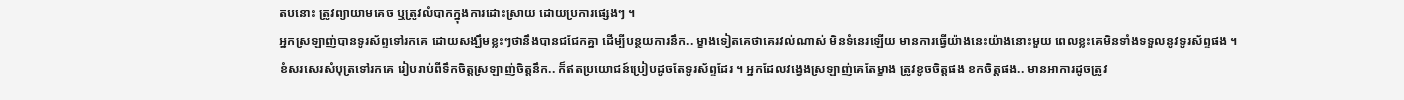តបនោះ ត្រូវព្យាយាមគេច ឬត្រូវលំបាកក្នុងការដោះស្រាយ ដោយប្រការផ្សេងៗ ។
អ្នកស្រឡាញ់បានទូរស័ព្ទទៅរកគេ ដោយសង្ឃឹមខ្លះៗថានឹងបានជជែកគ្នា ដើម្បីបន្ថយការនឹក.. ម្ខាងទៀតគេថាគេរវល់ណាស់ មិនទំនេរឡើយ មានការធ្វើយ៉ាងនេះយ៉ាងនោះមួយ ពេលខ្លះគេមិនទាំងទទួលនូវទូរស័ព្ទផង ។
ខំសរសេរសំបុត្រទៅរកគេ រៀបរាប់ពីទឹកចិត្តស្រឡាញ់ចិត្តនឹក.. ក៏ឥតប្រយោជន៍ប្រៀបដូចតែទូរស័ព្ទដែរ ។ អ្នកដែលវង្វេងស្រឡាញ់គេតែម្ខាង ត្រូវខូចចិត្តផង ខកចិត្តផង.. មានអាការដូចត្រូវ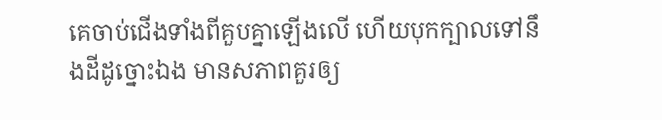គេចាប់ជើងទាំងពីគួបគ្នាឡើងលើ ហើយបុកក្បាលទៅនឹងដីដូច្នោះឯង មានសភាពគួរឲ្យ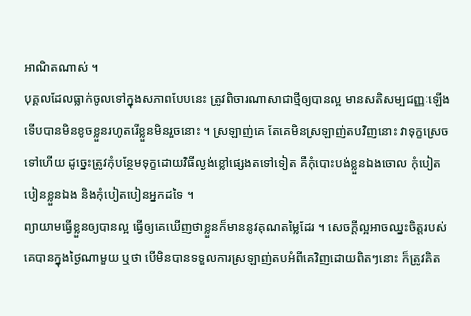អាណិតណាស់ ។
បុគ្គលដែលធ្លាក់ចូលទៅក្នុងសភាពបែបនេះ ត្រូវពិចារណាសាជាថ្មីឲ្យបានល្អ មានសតិសម្បជញ្ញៈឡើងទើបបានមិនខូចខ្លួនរហូតរើខ្លួនមិនរួចនោះ ។ ស្រឡាញ់គេ តែគេមិនស្រឡាញ់តបវិញនោះ វាទុក្ខស្រេចទៅហើយ ដូច្នេះត្រូវកុំបន្ថែមទុក្ខដោយវិធីល្ងង់ខ្លៅផ្សេងតទៅទៀត គឺកុំបោះបង់ខ្លួនឯងចោល កុំបៀតបៀនខ្លួនឯង និងកុំបៀតបៀនអ្នកដទៃ ។
ព្យាយាមធ្វើខ្លួនឲ្យបានល្អ ធ្វើឲ្យគេឃើញថាខ្លួនក៏មាននូវគុណតម្លៃដែរ ។ សេចក្តីល្អអាចឈ្នះចិត្តរបស់គេបានក្នុងថ្ងៃណាមួយ ឬថា បើមិនបានទទួលការស្រឡាញ់តបអំពីគេវិញដោយពិតៗនោះ ក៏ត្រូវគិត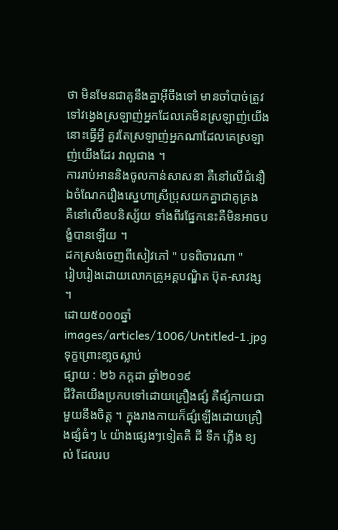ថា មិនមែនជាគូនឹងគ្នាអ៊ីចឹងទៅ មានចាំបាច់ត្រូវទៅវង្វេងស្រឡាញ់អ្នកដែលគេមិនស្រឡាញ់យើងនោះធ្វើអ្វី គួរតែស្រឡាញ់អ្នកណាដែលគេស្រឡាញ់យើងដែរ វាល្អជាង ។
ការរាប់អាននិងចូលកាន់សាសនា គឺនៅលើជំនឿ ឯចំណែករឿងស្នេហាស្រីប្រុសយកគ្នាជាគូគ្រង គឺនៅលើឧបនិស្ស័យ ទាំងពីរផ្នែកនេះគឺមិនអាចបង្ខំបានឡើយ ។
ដកស្រង់ចេញពីសៀវភៅ " បទពិចារណា "
រៀបរៀងដោយលោកគ្រូអគ្គបណ្ឌិត ប៊ុត-សាវង្ស ។
ដោយ៥០០០ឆ្នាំ
images/articles/1006/Untitled-1.jpg
ទុក្ខព្រោះខា្លចស្លាប់
ផ្សាយ : ២៦ កក្តដា ឆ្នាំ២០១៩
ជីវិតយើងប្រកបទៅដោយគ្រឿងផ្សំ គឺផ្សំកាយជាមួយនឹងចិត្ត ។ ក្នុងរាងកាយក៏ផ្សំឡើងដោយគ្រឿងផ្សំធំៗ ៤ យ៉ាងផ្សេងៗទៀតគឺ ដី ទឹក ភ្លើង ខ្យល់ ដែលរប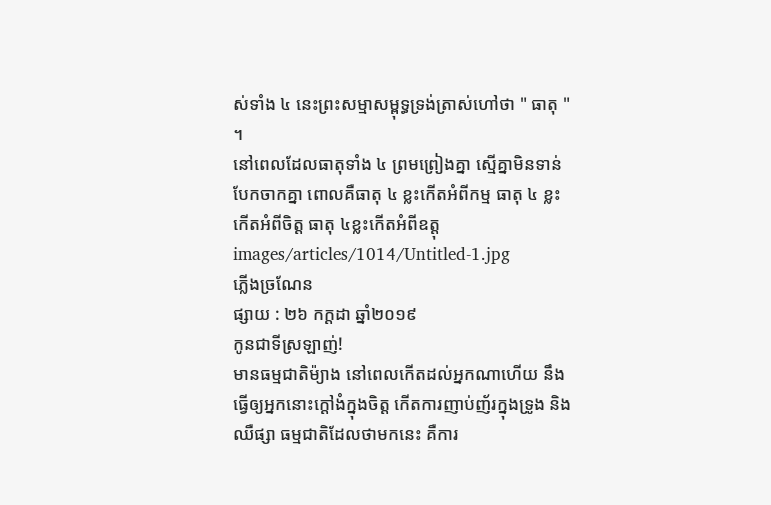ស់ទាំង ៤ នេះព្រះសម្មាសម្ពុទ្ធទ្រង់ត្រាស់ហៅថា " ធាតុ " ។
នៅពេលដែលធាតុទាំង ៤ ព្រមព្រៀងគ្នា ស្មើគ្នាមិនទាន់បែកចាកគ្នា ពោលគឺធាតុ ៤ ខ្លះកើតអំពីកម្ម ធាតុ ៤ ខ្លះកើតអំពីចិត្ត ធាតុ ៤ខ្លះកើតអំពីឧត្តុ
images/articles/1014/Untitled-1.jpg
ភ្លើងច្រណែន
ផ្សាយ : ២៦ កក្តដា ឆ្នាំ២០១៩
កូនជាទីស្រឡាញ់!
មានធម្មជាតិម៉្យាង នៅពេលកើតដល់អ្នកណាហើយ នឹងធ្វើឲ្យអ្នកនោះក្តៅងំក្នុងចិត្ត កើតការញាប់ញ័រក្នុងទ្រូង និងឈឺផ្សា ធម្មជាតិដែលថាមកនេះ គឺការ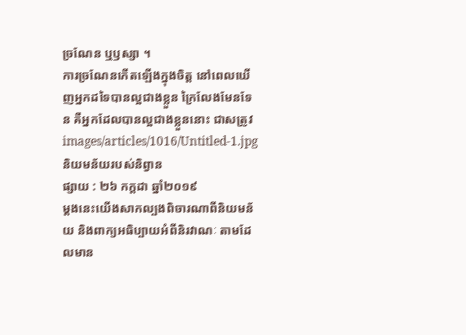ច្រណែន ឬឫស្សា ។
ការច្រណែនកើតឡើងក្នុងចិត្ត នៅពេលឃើញអ្នកដទៃបានល្អជាងខ្លួន ក្រៃលែងមែនទែន គឺអ្នកដែលបានល្អជាងខ្លួននោះ ជាសត្រូវ
images/articles/1016/Untitled-1.jpg
និយមន័យរបស់និព្វាន
ផ្សាយ : ២៦ កក្តដា ឆ្នាំ២០១៩
ម្តងនេះយើងសាកល្បងពិចារណាពីនិយមន័យ និងពាក្យអធិប្បាយអំពីនិរវាណៈ តាមដែលមាន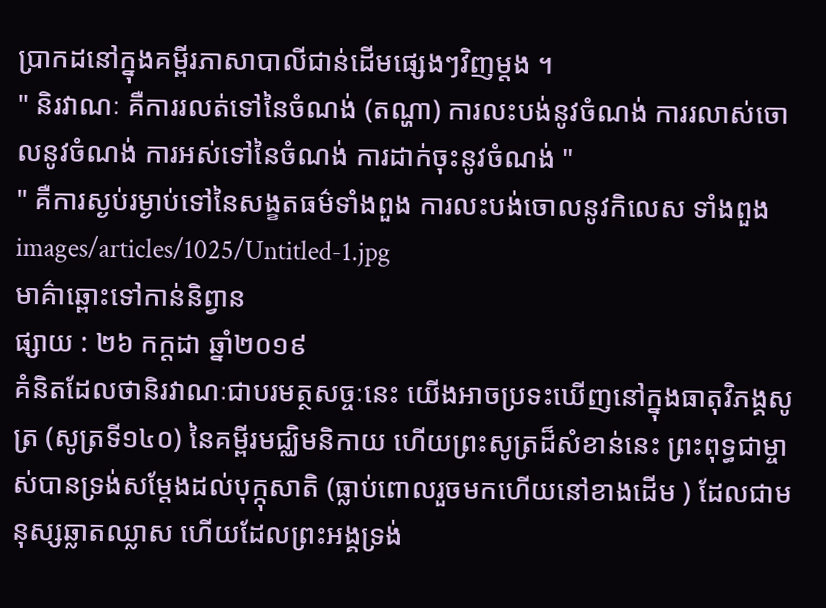ប្រាកដនៅក្នុងគម្ពីរភាសាបាលីជាន់ដើមផ្សេងៗវិញម្តង ។
" និរវាណៈ គឺការរលត់ទៅនៃចំណង់ (តណ្ហា) ការលះបង់នូវចំណង់ ការរលាស់ចោលនូវចំណង់ ការអស់ទៅនៃចំណង់ ការដាក់ចុះនូវចំណង់ "
" គឺការស្ងប់រម្ងាប់ទៅនៃសង្ខតធម៌ទាំងពួង ការលះបង់ចោលនូវកិលេស ទាំងពួង
images/articles/1025/Untitled-1.jpg
មាគ៌ាឆ្ពោះទៅកាន់និព្វាន
ផ្សាយ : ២៦ កក្តដា ឆ្នាំ២០១៩
គំនិតដែលថានិរវាណៈជាបរមត្ថសច្ចៈនេះ យើងអាចប្រទះឃើញនៅក្នុងធាតុវិភង្គសូត្រ (សូត្រទី១៤០) នៃគម្ពីរមជ្ឈិមនិកាយ ហើយព្រះសូត្រដ៏សំខាន់នេះ ព្រះពុទ្ធជាម្ចាស់បានទ្រង់សម្តែងដល់បុក្កុសាតិ (ធ្លាប់ពោលរួចមកហើយនៅខាងដើម ) ដែលជាមនុស្សឆ្លាតឈ្លាស ហើយដែលព្រះអង្គទ្រង់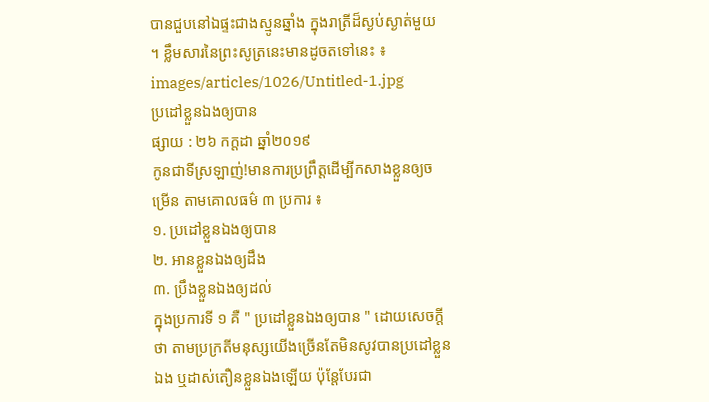បានជួបនៅឯផ្ទះជាងស្មូនឆ្នាំង ក្នុងរាត្រីដ៏ស្ងប់ស្ងាត់មួយ ។ ខ្លឹមសារនៃព្រះសូត្រនេះមានដូចតទៅនេះ ៖
images/articles/1026/Untitled-1.jpg
ប្រដៅខ្លួនឯងឲ្យបាន
ផ្សាយ : ២៦ កក្តដា ឆ្នាំ២០១៩
កូនជាទីស្រឡាញ់!មានការប្រព្រឹត្តដើម្បីកសាងខ្លួនឲ្យចម្រើន តាមគោលធម៌ ៣ ប្រការ ៖
១. ប្រដៅខ្លួនឯងឲ្យបាន
២. អានខ្លួនឯងឲ្យដឹង
៣. ប្រឹងខ្លួនឯងឲ្យដល់
ក្នុងប្រការទី ១ គឺ " ប្រដៅខ្លួនឯងឲ្យបាន " ដោយសេចក្តីថា តាមប្រក្រតីមនុស្សយើងច្រើនតែមិនសូវបានប្រដៅខ្លួនឯង ឬដាស់តឿនខ្លួនឯងឡើយ ប៉ុន្តែបែរជា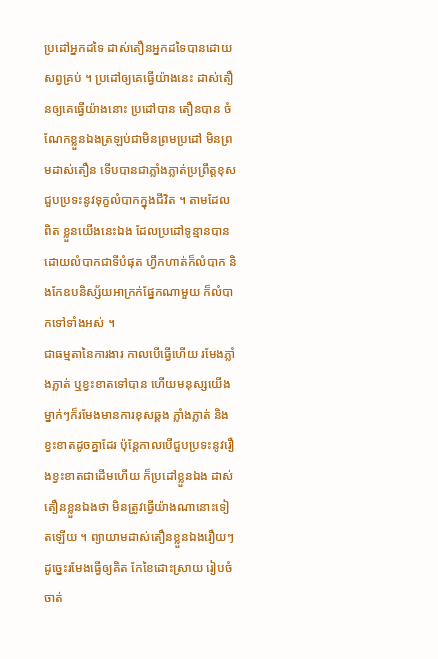ប្រដៅអ្នកដទៃ ដាស់តឿនអ្នកដទៃបានដោយសព្វគ្រប់ ។ ប្រដៅឲ្យគេធ្វើយ៉ាងនេះ ដាស់តឿនឲ្យគេធ្វើយ៉ាងនោះ ប្រដៅបាន តឿនបាន ចំណែកខ្លួនឯងត្រឡប់ជាមិនព្រមប្រដៅ មិនព្រមដាស់តឿន ទើបបានជាភ្លាំងភ្លាត់ប្រព្រឹត្តខុស ជួបប្រទះនូវទុក្ខលំបាកក្នុងជីវិត ។ តាមដែលពិត ខ្លួនយើងនេះឯង ដែលប្រដៅទូន្មានបានដោយលំបាកជាទីបំផុត ហ្វឹកហាត់ក៏លំបាក និងកែឧបនិស្ស័យអាក្រក់ផ្នែកណាមួយ ក៏លំបាកទៅទាំងអស់ ។
ជាធម្មតានៃការងារ កាលបើធ្វើហើយ រមែងភ្លាំងភ្លាត់ ឬខ្វះខាតទៅបាន ហើយមនុស្សយើងម្នាក់ៗក៏រមែងមានការខុសឆ្គង ភ្លាំងភ្លាត់ និងខ្វះខាតដូចគ្នាដែរ ប៉ុន្តែកាលបើជួបប្រទះនូវរឿងខ្វះខាតជាដើមហើយ ក៏ប្រដៅខ្លួនឯង ដាស់តឿនខ្លួនឯងថា មិនត្រូវធ្វើយ៉ាងណានោះទៀតឡើយ ។ ព្យាយាមដាស់តឿនខ្លួនឯងរឿយៗដូច្នេះរមែងធ្វើឲ្យគិត កែខៃដោះស្រាយ រៀបចំចាត់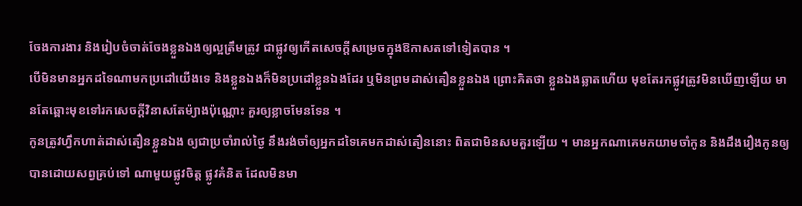ចែងការងារ និងរៀបចំចាត់ចែងខ្លួនឯងឲ្យល្អត្រឹមត្រូវ ជាផ្លូវឲ្យកើតសេចក្តីសម្រេចក្នុងឱកាសតទៅទៀតបាន ។
បើមិនមានអ្នកដទៃណាមកប្រដៅយើងទេ និងខ្លួនឯងក៏មិនប្រដៅខ្លួនឯងដែរ ឬមិនព្រមដាស់តឿនខ្លួនឯង ព្រោះគិតថា ខ្លួនឯងឆ្លាតហើយ មុខតែរកផ្លូវត្រូវមិនឃើញឡើយ មានតែឆ្ពោះមុខទៅរកសេចក្តីវិនាសតែម៉្យាងប៉ុណ្ណោះ គួរឲ្យខ្លាចមែនទែន ។
កូនត្រូវហ្វឹកហាត់ដាស់តឿនខ្លួនឯង ឲ្យជាប្រចាំរាល់ថ្ងៃ នឹងរង់ចាំឲ្យអ្នកដទៃគេមកដាស់តឿននោះ ពិតជាមិនសមគួរឡើយ ។ មានអ្នកណាគេមកយាមចាំកូន និងដឹងរឿងកូនឲ្យបានដោយសព្វគ្រប់ទៅ ណាមួយផ្លូវចិត្ត ផ្លូវគំនិត ដែលមិនមា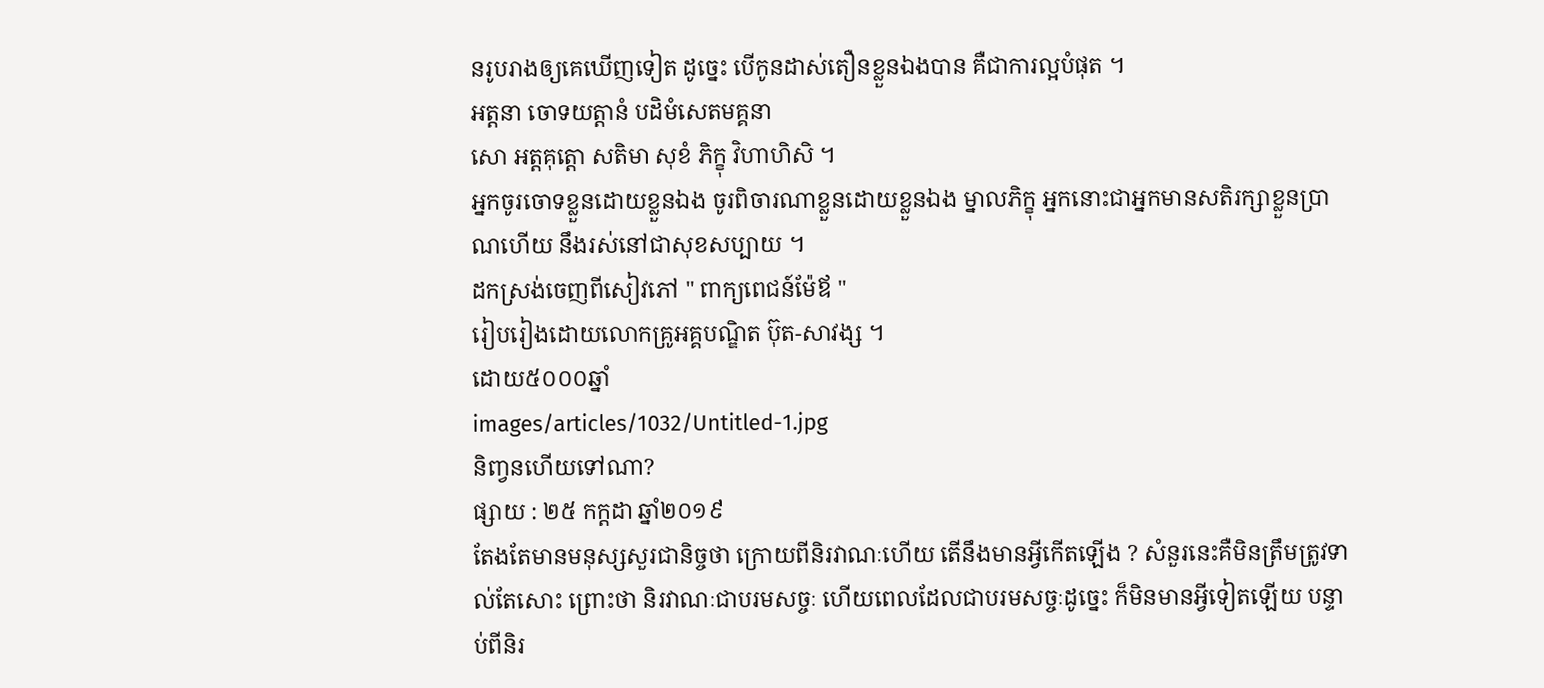នរូបរាងឲ្យគេឃើញទៀត ដូច្នេះ បើកូនដាស់តឿនខ្លួនឯងបាន គឺជាការល្អបំផុត ។
អត្តនា ចោទយត្តានំ បដិមំសេតមគ្គនា
សោ អត្តគុត្តោ សតិមា សុខំ ភិក្ខុ វិហាហិសិ ។
អ្នកចូរចោទខ្លួនដោយខ្លួនឯង ចូរពិចារណាខ្លួនដោយខ្លួនឯង ម្នាលភិក្ខុ អ្នកនោះជាអ្នកមានសតិរក្សាខ្លួនប្រាណហើយ នឹងរស់នៅជាសុខសប្បាយ ។
ដកស្រង់ចេញពីសៀវភៅ " ពាក្យពេជន៍ម៉ែឪ "
រៀបរៀងដោយលោកគ្រូអគ្គបណ្ឌិត ប៊ុត-សាវង្ស ។
ដោយ៥០០០ឆ្នាំ
images/articles/1032/Untitled-1.jpg
និពា្វនហើយទៅណា?
ផ្សាយ : ២៥ កក្តដា ឆ្នាំ២០១៩
តែងតែមានមនុស្សសួរជានិច្ចថា ក្រោយពីនិរវាណៈហើយ តើនឹងមានអ្វីកើតឡើង ? សំនួរនេះគឺមិនត្រឹមត្រូវទាល់តែសោះ ព្រោះថា និរវាណៈជាបរមសច្ចៈ ហើយពេលដែលជាបរមសច្ចៈដូច្នេះ ក៏មិនមានអ្វីទៀតឡើយ បន្ទាប់ពីនិរ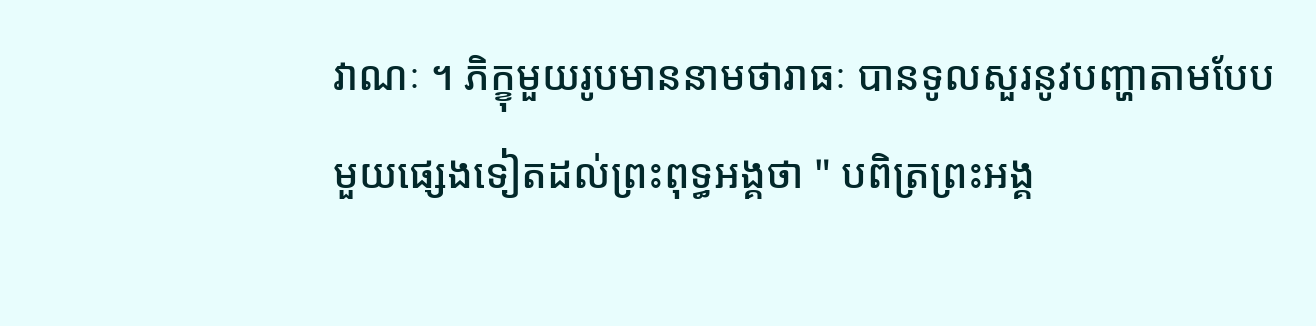វាណៈ ។ ភិក្ខុមួយរូបមាននាមថារាធៈ បានទូលសួរនូវបញ្ហាតាមបែបមួយផ្សេងទៀតដល់ព្រះពុទ្ធអង្គថា " បពិត្រព្រះអង្គ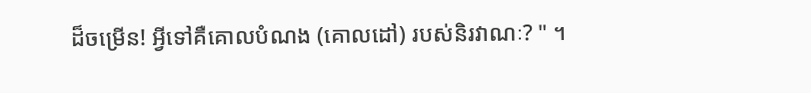ដ៏ចម្រើន! អ្វីទៅគឺគោលបំណង (គោលដៅ) របស់និរវាណៈ? " ។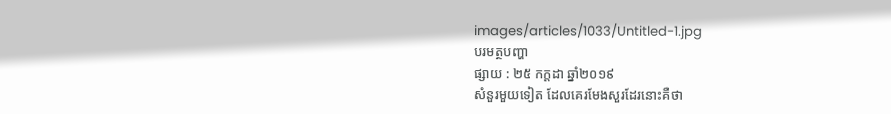images/articles/1033/Untitled-1.jpg
បរមត្ថបញ្ហា
ផ្សាយ : ២៥ កក្តដា ឆ្នាំ២០១៩
សំនួរមួយទៀត ដែលគេរមែងសួរដែរនោះគឺថា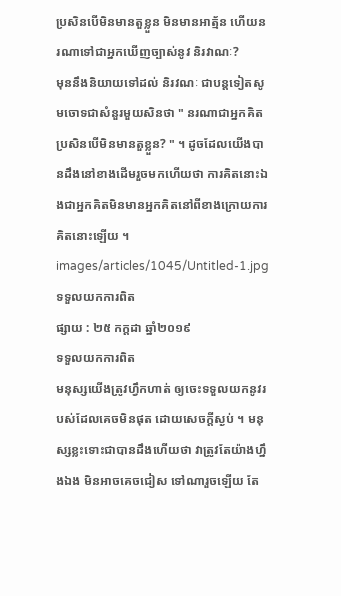ប្រសិនបើមិនមានតួខ្លួន មិនមានអាត្ម័ន ហើយនរណាទៅជាអ្នកឃើញច្បាស់នូវ និរវាណៈ?
មុននឹងនិយាយទៅដល់ និរវណៈ ជាបន្តទៀតសូមចោទជាសំនួរមួយសិនថា " នរណាជាអ្នកគិត ប្រសិនបើមិនមានតួខ្លួន? " ។ ដូចដែលយើងបានដឹងនៅខាងដើមរួចមកហើយថា ការគិតនោះឯងជាអ្នកគិតមិនមានអ្នកគិតនៅពីខាងក្រោយការគិតនោះឡើយ ។
images/articles/1045/Untitled-1.jpg
ទទួលយកការពិត
ផ្សាយ : ២៥ កក្តដា ឆ្នាំ២០១៩
ទទួលយកការពិត
មនុស្សយើងត្រូវហ្វឹកហាត់ ឲ្យចេះទទួលយកនូវរបស់ដែលគេចមិនផុត ដោយសេចក្តីស្ងប់ ។ មនុស្សខ្លះទោះជាបានដឹងហើយថា វាត្រូវតែយ៉ាងហ្នឹងឯង មិនអាចគេចជៀស ទៅណារួចឡើយ តែ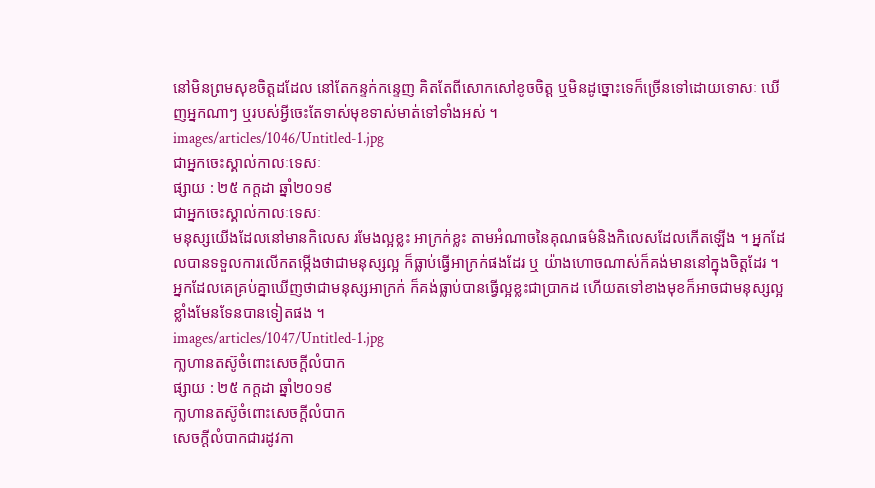នៅមិនព្រមសុខចិត្តដដែល នៅតែកន្ទក់កន្ទេញ គិតតែពីសោកសៅខូចចិត្ត ឬមិនដូច្នោះទេក៏ច្រើនទៅដោយទោសៈ ឃើញអ្នកណាៗ ឬរបស់អ្វីចេះតែទាស់មុខទាស់មាត់ទៅទាំងអស់ ។
images/articles/1046/Untitled-1.jpg
ជាអ្នកចេះស្គាល់កាលៈទេសៈ
ផ្សាយ : ២៥ កក្តដា ឆ្នាំ២០១៩
ជាអ្នកចេះស្គាល់កាលៈទេសៈ
មនុស្សយើងដែលនៅមានកិលេស រមែងល្អខ្លះ អាក្រក់ខ្លះ តាមអំណាចនៃគុណធម៌និងកិលេសដែលកើតឡើង ។ អ្នកដែលបានទទួលការលើកតម្កើងថាជាមនុស្សល្អ ក៏ធ្លាប់ធ្វើអាក្រក់ផងដែរ ឬ យ៉ាងហោចណាស់ក៏គង់មាននៅក្នុងចិត្តដែរ ។
អ្នកដែលគេគ្រប់គ្នាឃើញថាជាមនុស្សអាក្រក់ ក៏គង់ធ្លាប់បានធ្វើល្អខ្លះជាប្រាកដ ហើយតទៅខាងមុខក៏អាចជាមនុស្សល្អខ្លាំងមែនទែនបានទៀតផង ។
images/articles/1047/Untitled-1.jpg
កា្លហានតស៊ូចំពោះសេចក្តីលំបាក
ផ្សាយ : ២៥ កក្តដា ឆ្នាំ២០១៩
កា្លហានតស៊ូចំពោះសេចក្តីលំបាក
សេចក្តីលំបាកជារដូវកា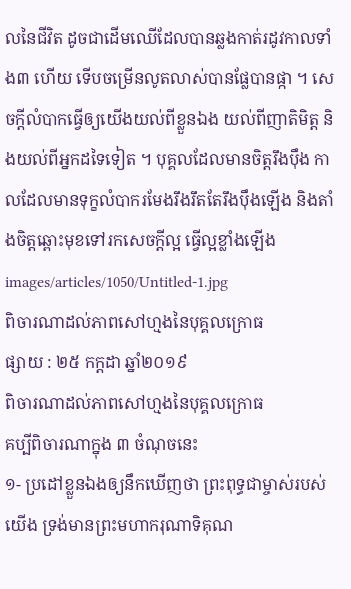លនៃជីវិត ដូចជាដើមឈើដែលបានឆ្លងកាត់រដូវកាលទាំង៣ ហើយ ទើបចម្រើនលូតលាស់បានផ្លែបានផ្កា ។ សេចក្តីលំបាកធ្វើឲ្យយើងយល់ពីខ្លួនឯង យល់ពីញាតិមិត្ត និងយល់ពីអ្នកដទៃទៀត ។ បុគ្គលដែលមានចិត្តរឹងប៉ឹង កាលដែលមានទុក្ខលំបាករមែងរឹងរឹតតែរឹងប៉ឹងឡើង និងតាំងចិត្តឆ្ពោះមុខទៅរកសេចក្តីល្អ ធ្វើល្អខ្លាំងឡើង
images/articles/1050/Untitled-1.jpg
ពិចារណាដល់ភាពសៅហ្មងនៃបុគ្គលក្រោធ
ផ្សាយ : ២៥ កក្តដា ឆ្នាំ២០១៩
ពិចារណាដល់ភាពសៅហ្មងនៃបុគ្គលក្រោធ
គប្បីពិចារណាក្នុង ៣ ចំណុចនេះ
១- ប្រដៅខ្លួនឯងឲ្យនឹកឃើញថា ព្រះពុទ្ធជាម្ចាស់របស់យើង ទ្រង់មានព្រះមហាករុណាទិគុណ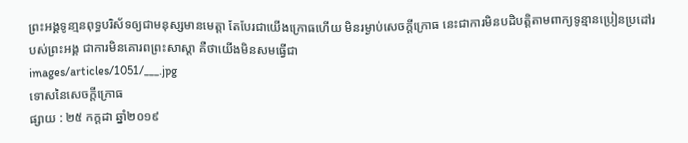ព្រះអង្គទូនា្មនពុទ្ធបរិស័ទឲ្យជាមនុស្សមានមេត្តា តែបែរជាយើងក្រោធហើយ មិនរម្ងាប់សេចក្តីក្រោធ នេះជាការមិនបដិបត្តិតាមពាក្យទូន្មានប្រៀនប្រដៅរបស់ព្រះអង្គ ជាការមិនគោរពព្រះសាស្តា គឺថាយើងមិនសមធ្វើជា
images/articles/1051/___.jpg
ទោសនៃសេចក្តីក្រោធ
ផ្សាយ : ២៥ កក្តដា ឆ្នាំ២០១៩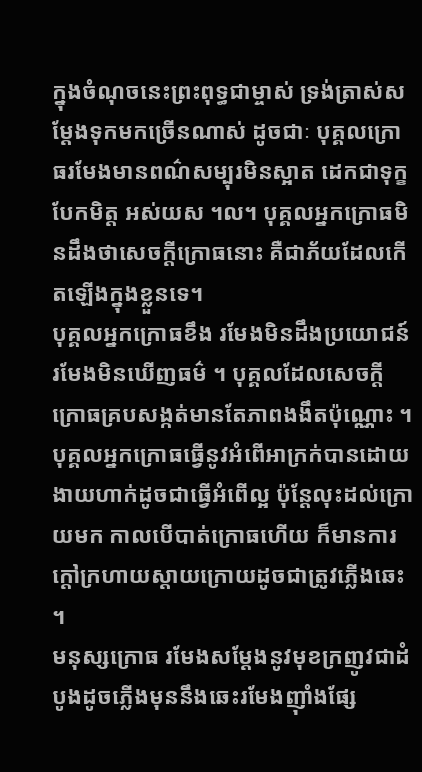ក្នុងចំណុចនេះព្រះពុទ្ធជាម្ចាស់ ទ្រង់ត្រាស់សម្តែងទុកមកច្រើនណាស់ ដូចជាៈ បុគ្គលក្រោធរមែងមានពណ៌សម្បុរមិនស្អាត ដេកជាទុក្ខ បែកមិត្ត អស់យស ។ល។ បុគ្គលអ្នកក្រោធមិនដឹងថាសេចក្តីក្រោធនោះ គឺជាភ័យដែលកើតឡើងក្នុងខ្លួនទេ។
បុគ្គលអ្នកក្រោធខឹង រមែងមិនដឹងប្រយោជន៍ រមែងមិនឃើញធម៌ ។ បុគ្គលដែលសេចក្តីក្រោធគ្របសង្កត់មានតែភាពងងឹតប៉ុណ្ណោះ ។ បុគ្គលអ្នកក្រោធធ្វើនូវអំពើអាក្រក់បានដោយងាយហាក់ដូចជាធ្វើអំពើល្អ ប៉ុន្តែលុះដល់ក្រោយមក កាលបើបាត់ក្រោធហើយ ក៏មានការក្តៅក្រហាយស្តាយក្រោយដូចជាត្រូវភ្លើងឆេះ ។
មនុស្សក្រោធ រមែងសម្តែងនូវមុខក្រញូវជាដំបូងដូចភ្លើងមុននឹងឆេះរមែងញ៉ាំងផ្សែ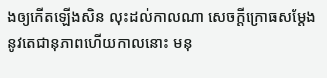ងឲ្យកើតឡើងសិន លុះដល់កាលណា សេចក្តីក្រោធសម្តែងនូវតេជានុភាពហើយកាលនោះ មនុ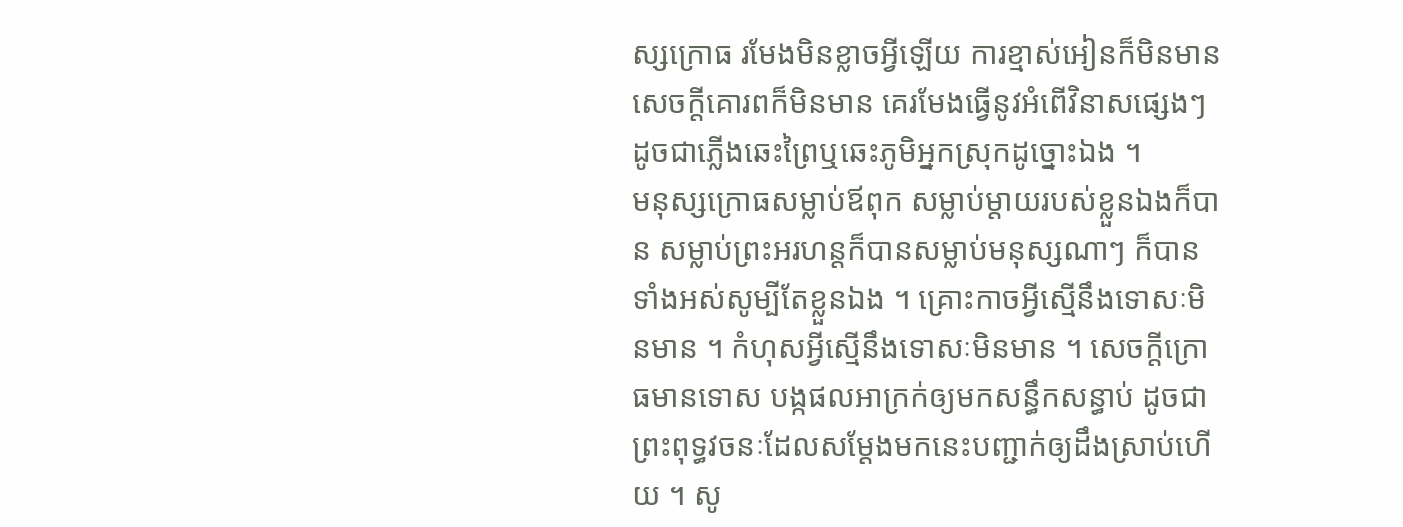ស្សក្រោធ រមែងមិនខ្លាចអ្វីឡើយ ការខ្មាស់អៀនក៏មិនមាន សេចក្តីគោរពក៏មិនមាន គេរមែងធ្វើនូវអំពើវិនាសផ្សេងៗ ដូចជាភ្លើងឆេះព្រៃឬឆេះភូមិអ្នកស្រុកដូច្នោះឯង ។
មនុស្សក្រោធសម្លាប់ឪពុក សម្លាប់ម្តាយរបស់ខ្លួនឯងក៏បាន សម្លាប់ព្រះអរហន្តក៏បានសម្លាប់មនុស្សណាៗ ក៏បានទាំងអស់សូម្បីតែខ្លួនឯង ។ គ្រោះកាចអ្វីស្មើនឹងទោសៈមិនមាន ។ កំហុសអ្វីស្មើនឹងទោសៈមិនមាន ។ សេចក្តីក្រោធមានទោស បង្កផលអាក្រក់ឲ្យមកសន្ធឹកសន្ធាប់ ដូចជាព្រះពុទ្ធវចនៈដែលសម្តែងមកនេះបញ្ជាក់ឲ្យដឹងស្រាប់ហើយ ។ សូ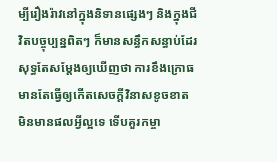ម្បីរឿងរ៉ាវនៅក្នុងនិទានផ្សេងៗ និងក្នុងជីវិតបច្ចុប្បន្នពិតៗ ក៏មានសន្ធឹកសន្ធាប់ដែរសុទ្ធតែសម្តែងឲ្យឃើញថា ការខឹងក្រោធមានតែធ្វើឲ្យកើតសេចក្តីវិនាសខូចខាត មិនមានផលអ្វីល្អទេ ទើបគួរកម្ចា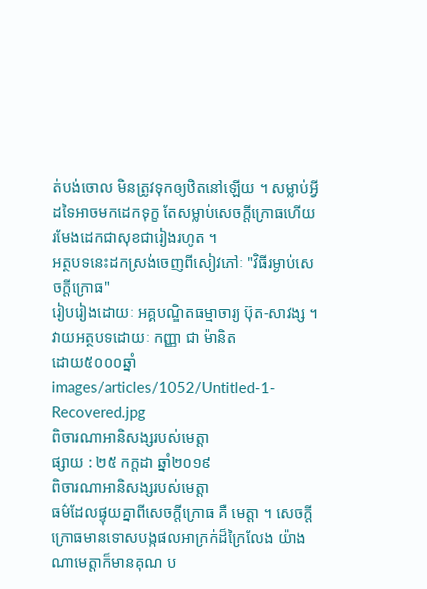ត់បង់ចោល មិនត្រូវទុកឲ្យឋិតនៅឡើយ ។ សម្លាប់អ្វីដទៃអាចមកដេកទុក្ខ តែសម្លាប់សេចក្តីក្រោធហើយរមែងដេកជាសុខជារៀងរហូត ។
អត្ថបទនេះដកស្រង់ចេញពីសៀវភៅៈ "វិធីរម្ងាប់សេចក្តីក្រោធ"
រៀបរៀងដោយៈ អគ្គបណ្ឌិតធម្មាចារ្យ ប៊ុត-សាវង្ស ។
វាយអត្ថបទដោយៈ កញ្ញា ជា ម៉ានិត
ដោយ៥០០០ឆ្នាំ
images/articles/1052/Untitled-1-Recovered.jpg
ពិចារណាអានិសង្សរបស់មេត្តា
ផ្សាយ : ២៥ កក្តដា ឆ្នាំ២០១៩
ពិចារណាអានិសង្សរបស់មេត្តា
ធម៌ដែលផ្ទុយគ្នាពីសេចក្តីក្រោធ គឺ មេត្តា ។ សេចក្តីក្រោធមានទោសបង្កផលអាក្រក់ដ៏ក្រៃលែង យ៉ាងណាមេត្តាក៏មានគុណ ប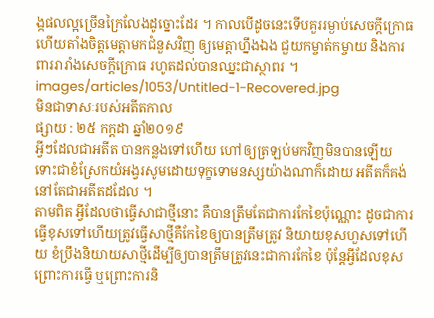ង្កផលល្អច្រើនក្រៃលែងដូច្នោះដែរ ។ កាលបើដូចនេះទើបគួររម្ងាប់សេចក្តីក្រោធ ហើយតាំងចិត្តមេត្តាមកជំនួសវិញ ឲ្យមេត្តាហ្នឹងឯង ជួយកម្ចាត់កម្ចាយ និងការពាររារាំងសេចក្តីក្រោធ រហូតដល់បានឈ្នះជាស្ថាពរ ។
images/articles/1053/Untitled-1-Recovered.jpg
មិនជាទាសៈរបស់អតីតកាល
ផ្សាយ : ២៥ កក្តដា ឆ្នាំ២០១៩
អ្វីៗដែលជាអតីត បានកន្លងទៅហើយ ហៅឲ្យត្រឡប់មកវិញមិនបានឡើយ ទោះជាខំស្រែកយំអង្វរសូមដោយទុក្ខទោមនស្សយ៉ាងណាក៏ដោយ អតីតក៏គង់នៅតែជាអតីតដដែល ។
តាមពិត អ្វីដែលថាធ្វើសាជាថ្មីនោះ គឺបានត្រឹមតែជាការកែខៃប៉ុណ្ណោះ ដូចជាការធ្វើខុសទៅហើយត្រូវធ្វើសាថ្មីគឺកែខៃឲ្យបានត្រឹមត្រូវ និយាយខុសហួសទៅហើយ ខំប្រឹងនិយាយសាថ្មីដើម្បីឲ្យបានត្រឹមត្រូវនេះជាការកែខៃ ប៉ុន្តែអ្វីដែលខុសព្រោះការធ្វើ ឬព្រោះការនិ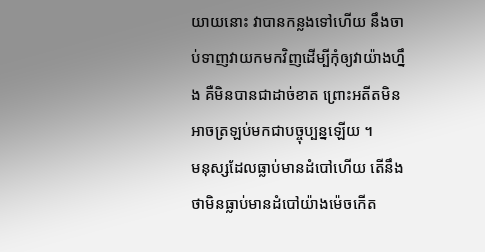យាយនោះ វាបានកន្លងទៅហើយ នឹងចាប់ទាញវាយកមកវិញដើម្បីកុំឲ្យវាយ៉ាងហ្នឹង គឺមិនបានជាដាច់ខាត ព្រោះអតីតមិនអាចត្រឡប់មកជាបច្ចុប្បន្នឡើយ ។
មនុស្សដែលធ្លាប់មានដំបៅហើយ តើនឹងថាមិនធ្លាប់មានដំបៅយ៉ាងម៉េចកើត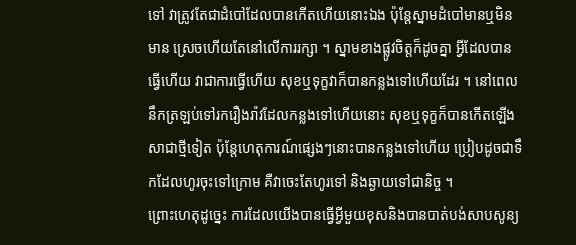ទៅ វាត្រូវតែជាដំបៅដែលបានកើតហើយនោះឯង ប៉ុន្តែស្នាមដំបៅមានឬមិនមាន ស្រេចហើយតែនៅលើការរក្សា ។ ស្នាមខាងផ្លូវចិត្តក៏ដូចគ្នា អ្វីដែលបានធ្វើហើយ វាជាការធ្វើហើយ សុខឬទុក្ខវាក៏បានកន្លងទៅហើយដែរ ។ នៅពេលនឹកត្រឡប់ទៅរករឿងរ៉ាវដែលកន្លងទៅហើយនោះ សុខឬទុក្ខក៏បានកើតឡើងសាជាថ្មីទៀត ប៉ុន្តែហេតុការណ៍ផ្សេងៗនោះបានកន្លងទៅហើយ ប្រៀបដូចជាទឹកដែលហូរចុះទៅក្រោម គឺវាចេះតែហូរទៅ និងឆ្ងាយទៅជានិច្ច ។
ព្រោះហេតុដូច្នេះ ការដែលយើងបានធ្វើអ្វីមួយខុសនិងបានបាត់បង់សាបសូន្យ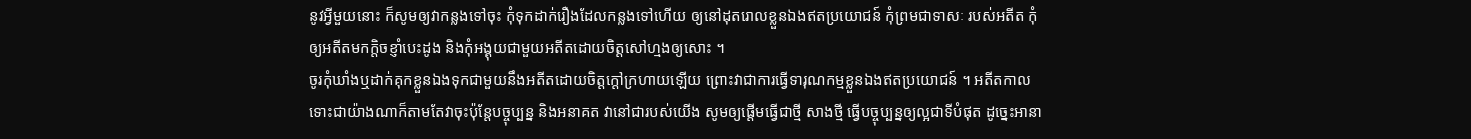នូវអ្វីមួយនោះ ក៏សូមឲ្យវាកន្លងទៅចុះ កុំទុកដាក់រឿងដែលកន្លងទៅហើយ ឲ្យនៅដុតរោលខ្លួនឯងឥតប្រយោជន៍ កុំព្រមជាទាសៈ របស់អតីត កុំឲ្យអតីតមកក្តិចខ្ញាំបេះដូង និងកុំអង្គុយជាមួយអតីតដោយចិត្តសៅហ្មងឲ្យសោះ ។
ចូរកុំឃាំងឬដាក់គុកខ្លួនឯងទុកជាមួយនឹងអតីតដោយចិត្តក្តៅក្រហាយឡើយ ព្រោះវាជាការធ្វើទារុណកម្មខ្លួនឯងឥតប្រយោជន៍ ។ អតីតកាលទោះជាយ៉ាងណាក៏តាមតែវាចុះប៉ុន្តែបច្ចុប្បន្ន និងអនាគត វានៅជារបស់យើង សូមឲ្យផ្តើមធ្វើជាថ្មី សាងថ្មី ធ្វើបច្ចុប្បន្នឲ្យល្អជាទីបំផុត ដូច្នេះអានា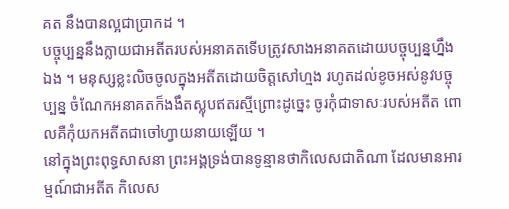គត នឹងបានល្អជាប្រាកដ ។
បច្ចុប្បន្ននឹងក្លាយជាអតីតរបស់អនាគតទើបត្រូវសាងអនាគតដោយបច្ចុប្បន្នហ្នឹងឯង ។ មនុស្សខ្លះលិចចូលក្នុងអតីតដោយចិត្តសៅហ្មង រហូតដល់ខូចអស់នូវបច្ចុប្បន្ន ចំណែកអនាគតក៏ងងឹតស្លុបឥតរស្មីព្រោះដូច្នេះ ចូរកុំជាទាសៈរបស់អតីត ពោលគឺកុំយកអតីតជាចៅហ្វាយនាយឡើយ ។
នៅក្នុងព្រះពុទ្ធសាសនា ព្រះអង្គទ្រង់បានទូន្មានថាកិលេសជាតិណា ដែលមានអារម្មណ៍ជាអតីត កិលេស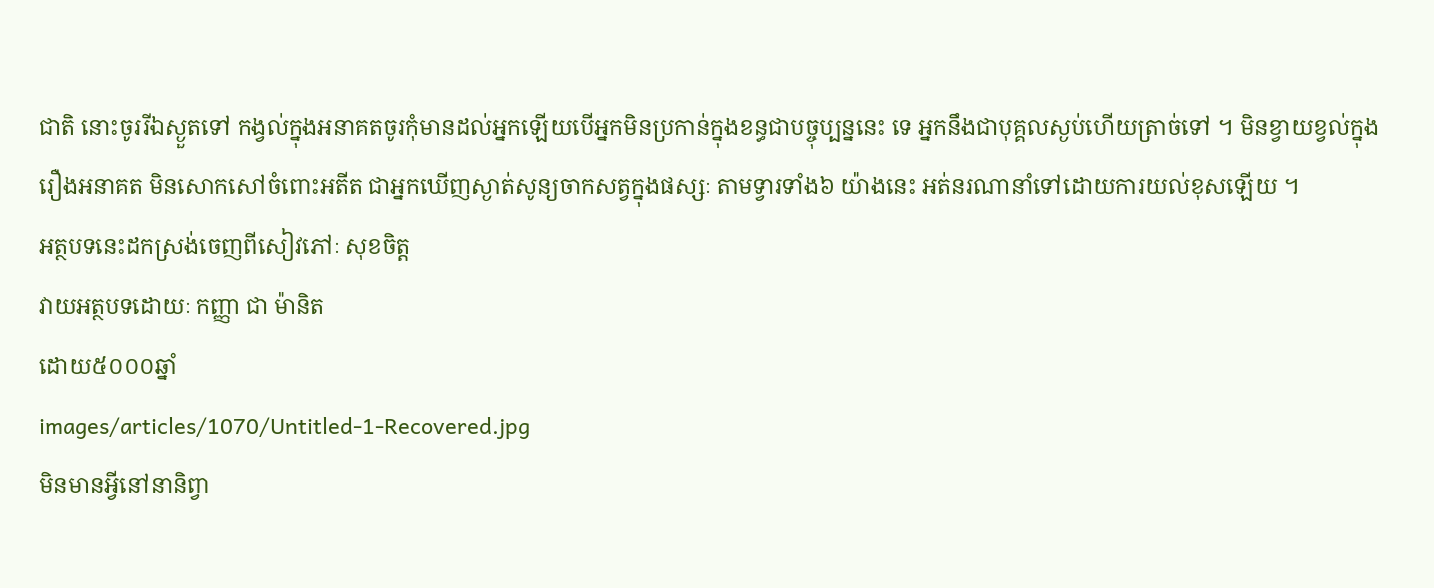ជាតិ នោះចូររីឯស្ងួតទៅ កង្វល់ក្នុងអនាគតចូរកុំមានដល់អ្នកឡើយបើអ្នកមិនប្រកាន់ក្នុងខន្ធជាបច្ចុប្បន្ននេះ ទេ អ្នកនឹងជាបុគ្គលស្ងប់ហើយត្រាច់ទៅ ។ មិនខ្វាយខ្វល់ក្នុងរឿងអនាគត មិនសោកសៅចំពោះអតីត ជាអ្នកឃើញស្ងាត់សូន្យចាកសត្វក្នុងផស្សៈ តាមទ្វារទាំង៦ យ៉ាងនេះ អត់នរណានាំទៅដោយការយល់ខុសឡើយ ។
អត្ថបទនេះដកស្រង់ចេញពីសៀវភៅៈ សុខចិត្ត
វាយអត្ថបទដោយៈ កញ្ញា ជា ម៉ានិត
ដោយ៥០០០ឆ្នាំ
images/articles/1070/Untitled-1-Recovered.jpg
មិនមានអ្វីនៅនានិព្វា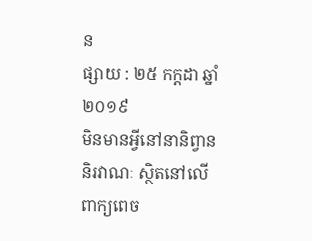ន
ផ្សាយ : ២៥ កក្តដា ឆ្នាំ២០១៩
មិនមានអ្វីនៅនានិព្វាន
និរវាណៈ ស្ថិតនៅលើពាក្យពេច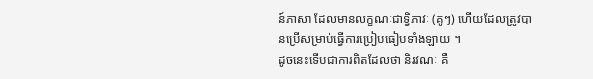ន៍ភាសា ដែលមានលក្ខណៈជាទិ្វភាវៈ (គូៗ) ហើយដែលត្រូវបានប្រើសម្រាប់ធ្វើការប្រៀបធៀបទាំងឡាយ ។
ដូចនេះទើបជាការពិតដែលថា និរវណៈ គឺ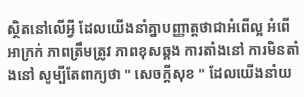ស្ថិតនៅលើអ្វី ដែលយើងនាំគ្នាបញ្ញាត្តថាជាអំពើល្អ អំពើអាក្រក់ ភាពត្រឹមត្រូវ ភាពខុសឆ្គង ការតាំងនៅ ការមិនតាំងនៅ សូម្បីតែពាក្យថា " សេចក្តីសុខ " ដែលយើងនាំយ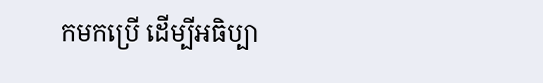កមកប្រើ ដើម្បីអធិប្បា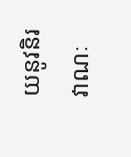យនូវនិរវាណៈ